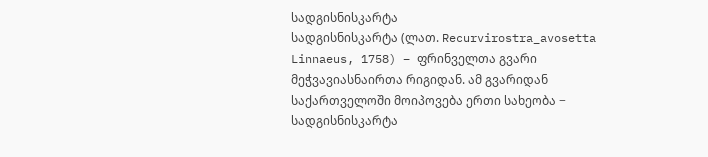სადგისნისკარტა
სადგისნისკარტა (ლათ. Recurvirostra_avosetta Linnaeus, 1758) − ფრინველთა გვარი მეჭვავიასნაირთა რიგიდან. ამ გვარიდან საქართველოში მოიპოვება ერთი სახეობა − სადგისნისკარტა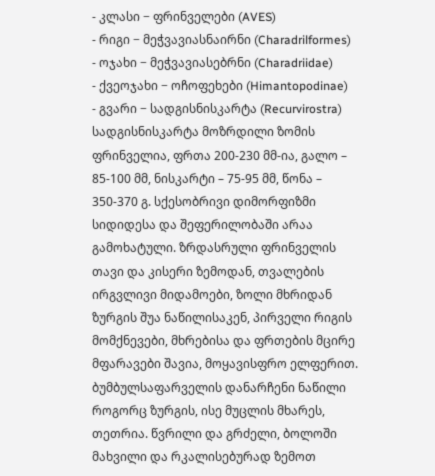- კლასი − ფრინველები (AVES)
- რიგი − მეჭვავიასნაირნი (Charadrilformes)
- ოჯახი − მეჭვავიასებრნი (Charadriidae)
- ქვეოჯახი − ოჩოფეხები (Himantopodinae)
- გვარი − სადგისნისკარტა (Recurvirostra)
სადგისნისკარტა მოზრდილი ზომის ფრინველია, ფრთა 200-230 მმ-ია, გალო – 85-100 მმ, ნისკარტი – 75-95 მმ, წონა – 350-370 გ. სქესობრივი დიმორფიზმი სიდიდესა და შეფერილობაში არაა გამოხატული. ზრდასრული ფრინველის თავი და კისერი ზემოდან, თვალების ირგვლივი მიდამოები, ზოლი მხრიდან ზურგის შუა ნაწილისაკენ, პირველი რიგის მომქნევები, მხრებისა და ფრთების მცირე მფარავები შავია, მოყავისფრო ელფერით. ბუმბულსაფარველის დანარჩენი ნაწილი როგორც ზურგის, ისე მუცლის მხარეს, თეთრია. წვრილი და გრძელი, ბოლოში მახვილი და რკალისებურად ზემოთ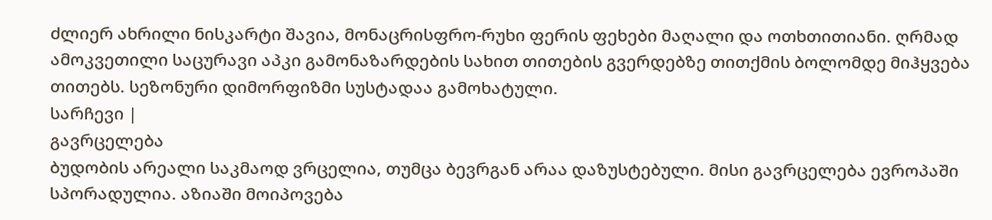ძლიერ ახრილი ნისკარტი შავია, მონაცრისფრო-რუხი ფერის ფეხები მაღალი და ოთხთითიანი. ღრმად ამოკვეთილი საცურავი აპკი გამონაზარდების სახით თითების გვერდებზე თითქმის ბოლომდე მიჰყვება თითებს. სეზონური დიმორფიზმი სუსტადაა გამოხატული.
სარჩევი |
გავრცელება
ბუდობის არეალი საკმაოდ ვრცელია, თუმცა ბევრგან არაა დაზუსტებული. მისი გავრცელება ევროპაში სპორადულია. აზიაში მოიპოვება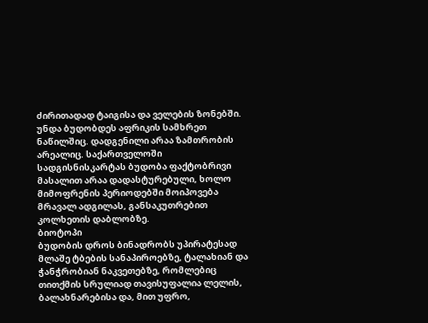ძირითადად ტაიგისა და ველების ზონებში. უნდა ბუდობდეს აფრიკის სამხრეთ ნაწილშიც. დადგენილი არაა ზამთრობის არეალიც. საქართველოში სადგისნისკარტას ბუდობა ფაქტობრივი მასალით არაა დადასტურებული, ხოლო მიმოფრენის პერიოდებში მოიპოვება მრავალ ადგილას, განსაკუთრებით კოლხეთის დაბლობზე.
ბიოტოპი
ბუდობის დროს ბინადრობს უპირატესად მლაშე ტბების სანაპიროებზე, ტალახიან და ჭანჭრობიან ნაკვეთებზე, რომლებიც თითქმის სრულიად თავისუფალია ლელის, ბალახნარებისა და, მით უფრო,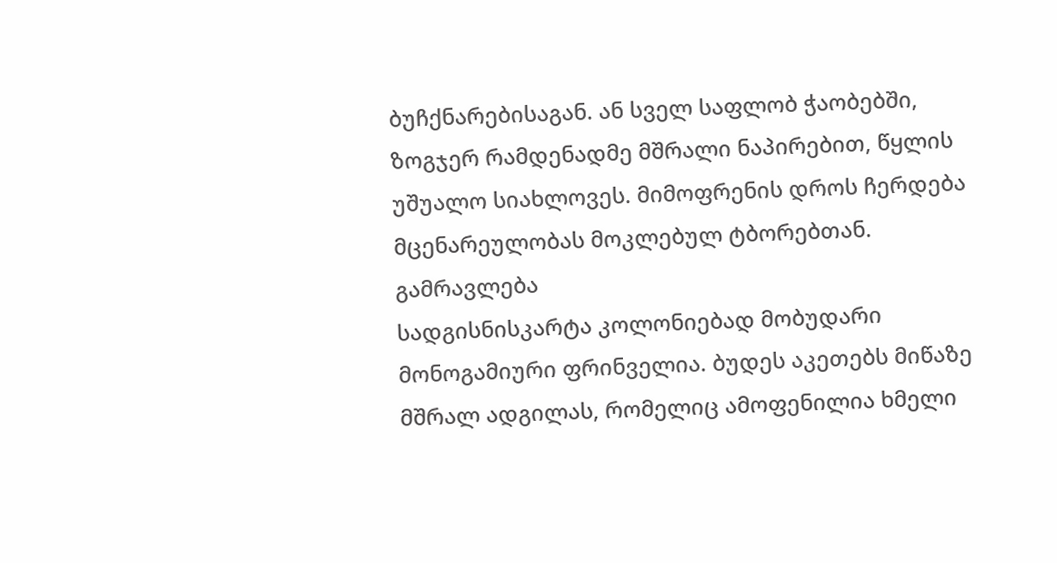ბუჩქნარებისაგან. ან სველ საფლობ ჭაობებში, ზოგჯერ რამდენადმე მშრალი ნაპირებით, წყლის უშუალო სიახლოვეს. მიმოფრენის დროს ჩერდება მცენარეულობას მოკლებულ ტბორებთან.
გამრავლება
სადგისნისკარტა კოლონიებად მობუდარი მონოგამიური ფრინველია. ბუდეს აკეთებს მიწაზე მშრალ ადგილას, რომელიც ამოფენილია ხმელი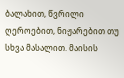ბალახით, წვრილი ღეროებით, ნიჟარებით თუ სხვა მასალით. მაისის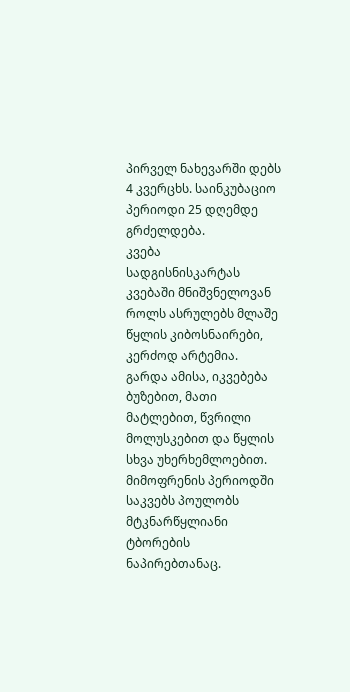პირველ ნახევარში დებს 4 კვერცხს. საინკუბაციო პერიოდი 25 დღემდე გრძელდება.
კვება
სადგისნისკარტას კვებაში მნიშვნელოვან როლს ასრულებს მლაშე წყლის კიბოსნაირები, კერძოდ არტემია. გარდა ამისა, იკვებება ბუზებით, მათი მატლებით, წვრილი მოლუსკებით და წყლის სხვა უხერხემლოებით. მიმოფრენის პერიოდში საკვებს პოულობს მტკნარწყლიანი ტბორების ნაპირებთანაც.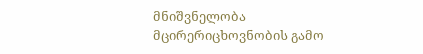მნიშვნელობა
მცირერიცხოვნობის გამო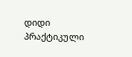დიდი პრაქტიკული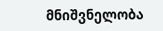მნიშვნელობა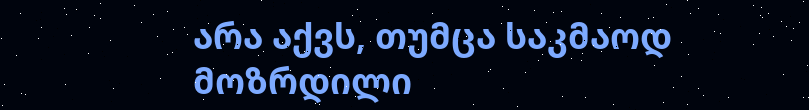არა აქვს, თუმცა საკმაოდ მოზრდილი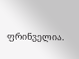ფრინველია.